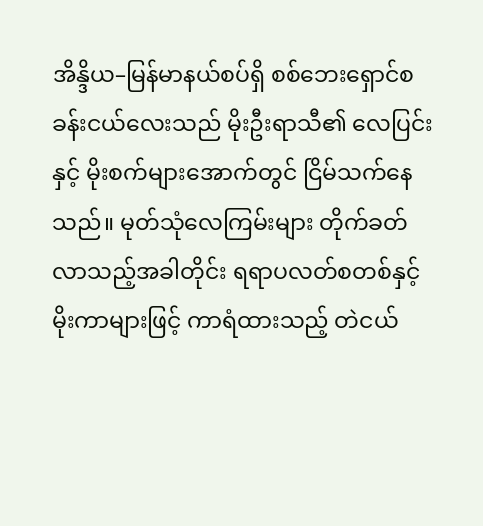အိန္ဒိယ–မြန်မာနယ်စပ်ရှိ စစ်ဘေးရှောင်စခန်းငယ်လေးသည် မိုးဦးရာသီ၏ လေပြင်းနှင့် မိုးစက်များအောက်တွင် ငြိမ်သက်နေသည်။ မုတ်သုံလေကြမ်းများ တိုက်ခတ်လာသည့်အခါတိုင်း ရရာပလတ်စတစ်နှင့် မိုးကာများဖြင့် ကာရံထားသည့် တဲငယ်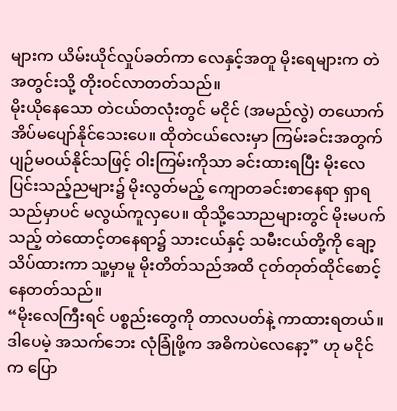များက ယိမ်းယိုင်လှုပ်ခတ်ကာ လေနှင့်အတူ မိုးရေများက တဲအတွင်းသို့ တိုးဝင်လာတတ်သည်။
မိုးယိုနေသော တဲငယ်တလုံးတွင် မငိုင် (အမည်လွဲ) တယောက် အိပ်မပျော်နိုင်သေးပေ။ ထိုတဲငယ်လေးမှာ ကြမ်းခင်းအတွက် ပျဉ်မဝယ်နိုင်သဖြင့် ဝါးကြမ်းကိုသာ ခင်းထားရပြီး မိုးလေပြင်းသည့်ညများ၌ မိုးလွတ်မည့် ကျောတခင်းစာနေရာ ရှာရသည်မှာပင် မလွယ်ကူလှပေ။ ထိုသို့သောညများတွင် မိုးမပက်သည့် တဲထောင့်တနေရာ၌ သားငယ်နှင့် သမီးငယ်တို့ကို ချော့သိပ်ထားကာ သူ့မှာမူ မိုးတိတ်သည်အထိ ငုတ်တုတ်ထိုင်စောင့်နေတတ်သည်။
“မိုးလေကြီးရင် ပစ္စည်းတွေကို တာလပတ်နဲ့ ကာထားရတယ်။ ဒါပေမဲ့ အသက်ဘေး လုံခြုံဖို့က အဓိကပဲလေနော့” ဟု မငိုင်က ပြော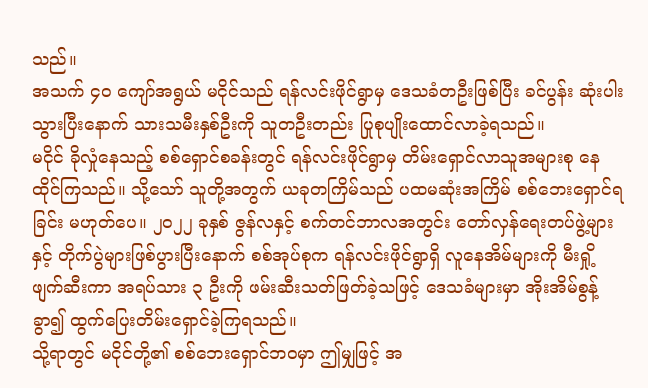သည်။
အသက် ၄၀ ကျော်အရွယ် မငိုင်သည် ရန်လင်းဖိုင်ရွာမှ ဒေသခံတဦးဖြစ်ပြီး ခင်ပွန်း ဆုံးပါးသွားပြီးနောက် သားသမီးနှစ်ဦးကို သူတဦးတည်း ပြုစုပျိုးထောင်လာခဲ့ရသည်။
မငိုင် ခိုလှုံနေသည့် စစ်ရှောင်စခန်းတွင် ရန်လင်းဖိုင်ရွာမှ တိမ်းရှောင်လာသူအများစု နေထိုင်ကြသည်။ သို့သော် သူတို့အတွက် ယခုတကြိမ်သည် ပထမဆုံးအကြိမ် စစ်ဘေးရှောင်ရခြင်း မဟုတ်ပေ။ ၂၀၂၂ ခုနှစ် ဇွန်လနှင့် စက်တင်ဘာလအတွင်း တော်လှန်ရေးတပ်ဖွဲ့များနှင့် တိုက်ပွဲများဖြစ်ပွားပြီးနောက် စစ်အုပ်စုက ရန်လင်းဖိုင်ရွာရှိ လူနေအိမ်များကို မီးရှို့ဖျက်ဆီးကာ အရပ်သား ၃ ဦးကို ဖမ်းဆီးသတ်ဖြတ်ခဲ့သဖြင့် ဒေသခံများမှာ အိုးအိမ်စွန့်ခွာ၍ ထွက်ပြေးတိမ်းရှောင်ခဲ့ကြရသည်။
သို့ရာတွင် မငိုင်တို့၏ စစ်ဘေးရှောင်ဘဝမှာ ဤမျှဖြင့် အ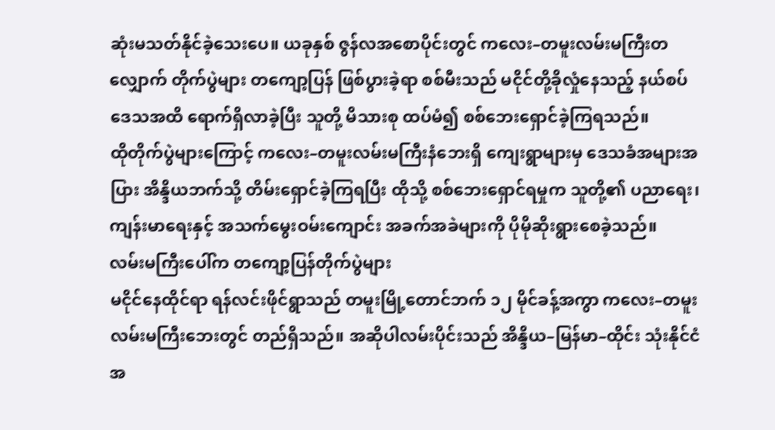ဆုံးမသတ်နိုင်ခဲ့သေးပေ။ ယခုနှစ် ဇွန်လအစောပိုင်းတွင် ကလေး–တမူးလမ်းမကြီးတလျှောက် တိုက်ပွဲများ တကျော့ပြန် ဖြစ်ပွားခဲ့ရာ စစ်မီးသည် မငိုင်တို့ခိုလှုံနေသည့် နယ်စပ်ဒေသအထိ ရောက်ရှိလာခဲ့ပြီး သူတို့ မိသားစု ထပ်မံ၍ စစ်ဘေးရှောင်ခဲ့ကြရသည်။
ထိုတိုက်ပွဲများကြောင့် ကလေး–တမူးလမ်းမကြီးနံဘေးရှိ ကျေးရွာများမှ ဒေသခံအများအပြား အိန္ဒိယဘက်သို့ တိမ်းရှောင်ခဲ့ကြရပြီး ထိုသို့ စစ်ဘေးရှောင်ရမှုက သူတို့၏ ပညာရေး၊ ကျန်းမာရေးနှင့် အသက်မွေးဝမ်းကျောင်း အခက်အခဲများကို ပိုမိုဆိုးရွားစေခဲ့သည်။
လမ်းမကြီးပေါ်က တကျော့ပြန်တိုက်ပွဲများ
မငိုင်နေထိုင်ရာ ရန်လင်းဖိုင်ရွာသည် တမူးမြို့တောင်ဘက် ၁၂ မိုင်ခန့်အကွာ ကလေး–တမူး လမ်းမကြီးဘေးတွင် တည်ရှိသည်။ အဆိုပါလမ်းပိုင်းသည် အိန္ဒိယ–မြန်မာ–ထိုင်း သုံးနိုင်ငံ အ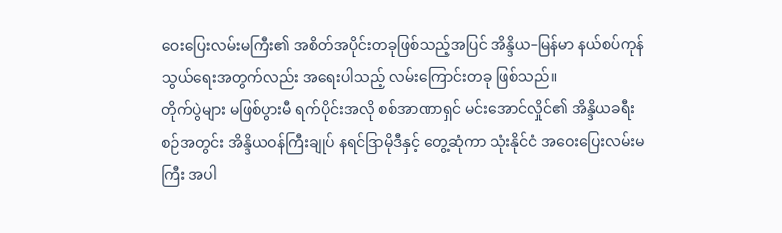ဝေးပြေးလမ်းမကြီး၏ အစိတ်အပိုင်းတခုဖြစ်သည့်အပြင် အိန္ဒိယ–မြန်မာ နယ်စပ်ကုန်သွယ်ရေးအတွက်လည်း အရေးပါသည့် လမ်းကြောင်းတခု ဖြစ်သည်။
တိုက်ပွဲများ မဖြစ်ပွားမီ ရက်ပိုင်းအလို စစ်အာဏာရှင် မင်းအောင်လှိုင်၏ အိန္ဒိယခရီးစဉ်အတွင်း အိန္ဒိယဝန်ကြီးချုပ် နရင်ဒြာမိုဒီနှင့် တွေ့ဆုံကာ သုံးနိုင်ငံ အဝေးပြေးလမ်းမကြီး အပါ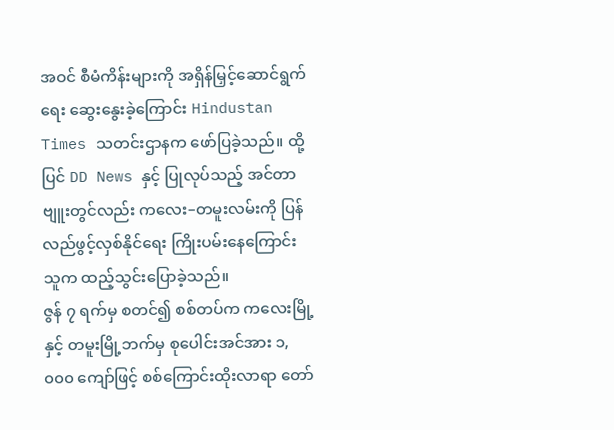အဝင် စီမံကိန်းများကို အရှိန်မြှင့်ဆောင်ရွက်ရေး ဆွေးနွေးခဲ့ကြောင်း Hindustan Times သတင်းဌာနက ဖော်ပြခဲ့သည်။ ထို့ပြင် DD News နှင့် ပြုလုပ်သည့် အင်တာဗျူးတွင်လည်း ကလေး–တမူးလမ်းကို ပြန်လည်ဖွင့်လှစ်နိုင်ရေး ကြိုးပမ်းနေကြောင်း သူက ထည့်သွင်းပြောခဲ့သည်။
ဇွန် ၇ ရက်မှ စတင်၍ စစ်တပ်က ကလေးမြို့နှင့် တမူးမြို့ဘက်မှ စုပေါင်းအင်အား ၁,၀၀၀ ကျော်ဖြင့် စစ်ကြောင်းထိုးလာရာ တော်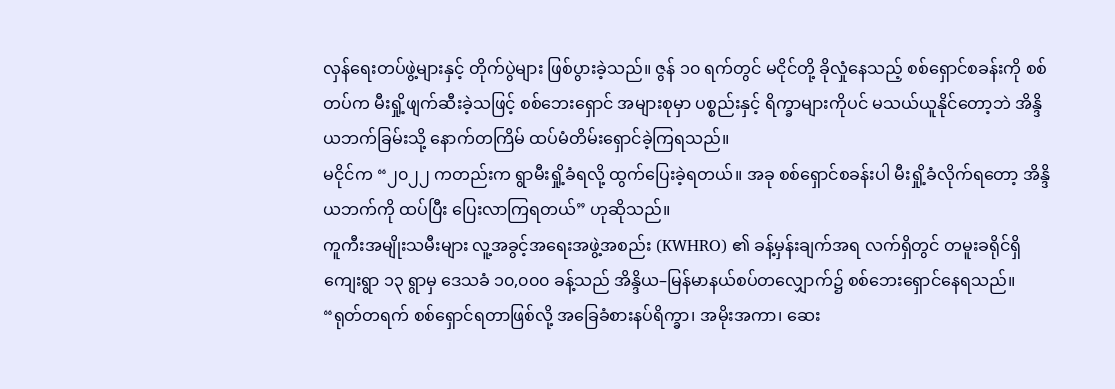လှန်ရေးတပ်ဖွဲ့များနှင့် တိုက်ပွဲများ ဖြစ်ပွားခဲ့သည်။ ဇွန် ၁၀ ရက်တွင် မငိုင်တို့ ခိုလှုံနေသည့် စစ်ရှောင်စခန်းကို စစ်တပ်က မီးရှို့ဖျက်ဆီးခဲ့သဖြင့် စစ်ဘေးရှောင် အများစုမှာ ပစ္စည်းနှင့် ရိက္ခာများကိုပင် မသယ်ယူနိုင်တော့ဘဲ အိန္ဒိယဘက်ခြမ်းသို့ နောက်တကြိမ် ထပ်မံတိမ်းရှောင်ခဲ့ကြရသည်။
မငိုင်က “၂၀၂၂ ကတည်းက ရွာမီးရှို့ခံရလို့ ထွက်ပြေးခဲ့ရတယ်။ အခု စစ်ရှောင်စခန်းပါ မီးရှို့ခံလိုက်ရတော့ အိန္ဒိယဘက်ကို ထပ်ပြီး ပြေးလာကြရတယ်” ဟုဆိုသည်။
ကူကီးအမျိုးသမီးများ လူ့အခွင့်အရေးအဖွဲ့အစည်း (KWHRO) ၏ ခန့်မှန်းချက်အရ လက်ရှိတွင် တမူးခရိုင်ရှိ ကျေးရွာ ၁၃ ရွာမှ ဒေသခံ ၁၀,၀၀၀ ခန့်သည် အိန္ဒိယ–မြန်မာနယ်စပ်တလျှောက်၌ စစ်ဘေးရှောင်နေရသည်။
“ရုတ်တရက် စစ်ရှောင်ရတာဖြစ်လို့ အခြေခံစားနပ်ရိက္ခာ၊ အမိုးအကာ၊ ဆေး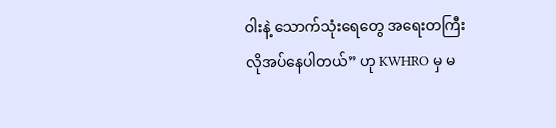ဝါးနဲ့ သောက်သုံးရေတွေ အရေးတကြီး လိုအပ်နေပါတယ်” ဟု KWHRO မှ မ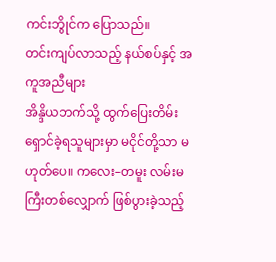ကင်းဘွိုင်က ပြောသည်။
တင်းကျပ်လာသည့် နယ်စပ်နှင့် အကူအညီများ
အိန္ဒိယဘက်သို့ ထွက်ပြေးတိမ်းရှောင်ခဲ့ရသူများမှာ မငိုင်တို့သာ မဟုတ်ပေ။ ကလေး–တမူး လမ်းမကြီးတစ်လျှောက် ဖြစ်ပွားခဲ့သည့်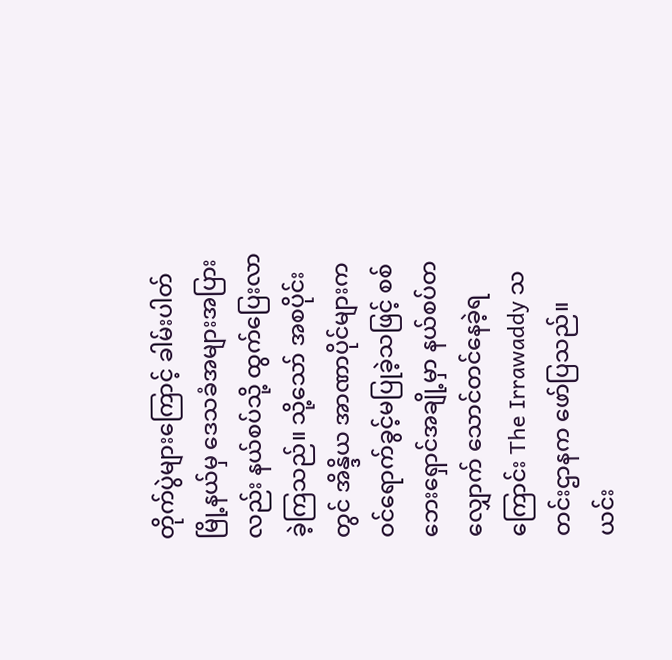တိုက်ပွဲများကြောင့် ခါမ်းပါတ်မြို့နယ်မှ ဒေသခံအများအပြားလည်း နယ်စပ်သို့ ထွက်ပြေးလာခဲ့ကြသည်။ သို့သော် အစပိုင်းတွင် အိန္ဒိယ အာဏာပိုင်များက ဝင်ရောက်ခွင့်မပြုခဲ့သဖြင့် စစ်ဘေးရှောင်အချို့မှာ နယ်စပ်တလျှောက် သောင်တင်နေခဲ့ရကြောင်း The Irrawaddy သတင်းဌာနက ဖော်ပြသည်။
ယင်း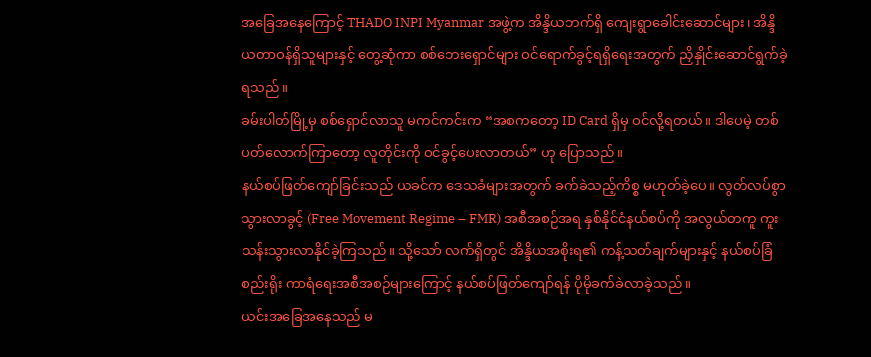အခြေအနေကြောင့် THADO INPI Myanmar အဖွဲ့က အိန္ဒိယဘက်ရှိ ကျေးရွာခေါင်းဆောင်များ၊ အိန္ဒိယတာဝန်ရှိသူများနှင့် တွေ့ဆုံကာ စစ်ဘေးရှောင်များ ဝင်ရောက်ခွင့်ရရှိရေးအတွက် ညှိနှိုင်းဆောင်ရွက်ခဲ့ရသည်။
ခမ်းပါတ်မြို့မှ စစ်ရှောင်လာသူ မကင်ကင်းက “အစကတော့ ID Card ရှိမှ ဝင်လို့ရတယ်။ ဒါပေမဲ့ တစ်ပတ်လောက်ကြာတော့ လူတိုင်းကို ဝင်ခွင့်ပေးလာတယ်” ဟု ပြောသည်။
နယ်စပ်ဖြတ်ကျော်ခြင်းသည် ယခင်က ဒေသခံများအတွက် ခက်ခဲသည့်ကိစ္စ မဟုတ်ခဲ့ပေ။ လွတ်လပ်စွာ သွားလာခွင့် (Free Movement Regime – FMR) အစီအစဉ်အရ နှစ်နိုင်ငံနယ်စပ်ကို အလွယ်တကူ ကူးသန်းသွားလာနိုင်ခဲ့ကြသည်။ သို့သော် လက်ရှိတွင် အိန္ဒိယအစိုးရ၏ ကန့်သတ်ချက်များနှင့် နယ်စပ်ခြံစည်းရိုး ကာရံရေးအစီအစဉ်များကြောင့် နယ်စပ်ဖြတ်ကျော်ရန် ပိုမိုခက်ခဲလာခဲ့သည်။
ယင်းအခြေအနေသည် မ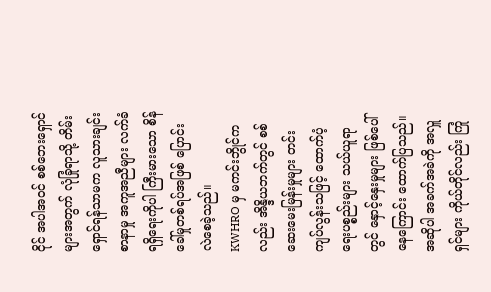ငိုင် အပါအဝင် စစ်ဘေးရှောင်များအတွက် လုံခြုံရာသို့ တိမ်းရှောင်ရန်သာမက လူသားချင်းစာနာမှု အကူအညီများ လက်ခံရရှိရေးကိုပါ ကြီးမားသော စိန်ခေါ်မှုတစ်ရပ်အဖြစ် ပြောင်းလဲစေခဲ့သည်။
KWHRO မှ မကင်းဘွိုင်ကလည်း အိန္ဒိယဘက်တွင် စစ်ဆေးမေးမြန်းမှုများ တင်းကျပ်လွန်းသဖြင့် ထောက်ပံ့ရေးပစ္စည်းများ သယ်ယူရာတွင် နှောင့်နှေးမှုများ ဖြစ်ပေါ်နေကြောင်း ထောက်ပြသည်။
အဆိုပါ အခက်အခဲကို အလှူရှင်များ ကိုယ်တိုင်လည်း ကြုံ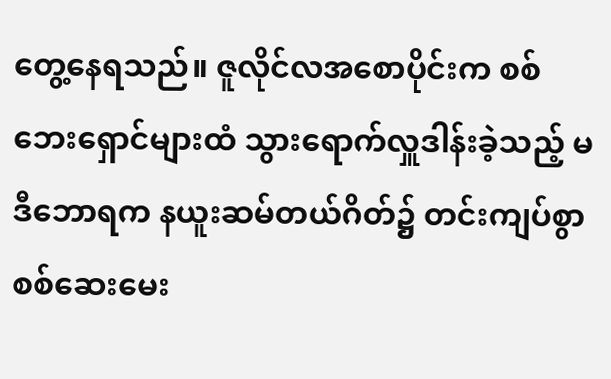တွေ့နေရသည်။ ဇူလိုင်လအစောပိုင်းက စစ်ဘေးရှောင်များထံ သွားရောက်လှူဒါန်းခဲ့သည့် မဒီဘောရက နယူးဆမ်တယ်ဂိတ်၌ တင်းကျပ်စွာ စစ်ဆေးမေး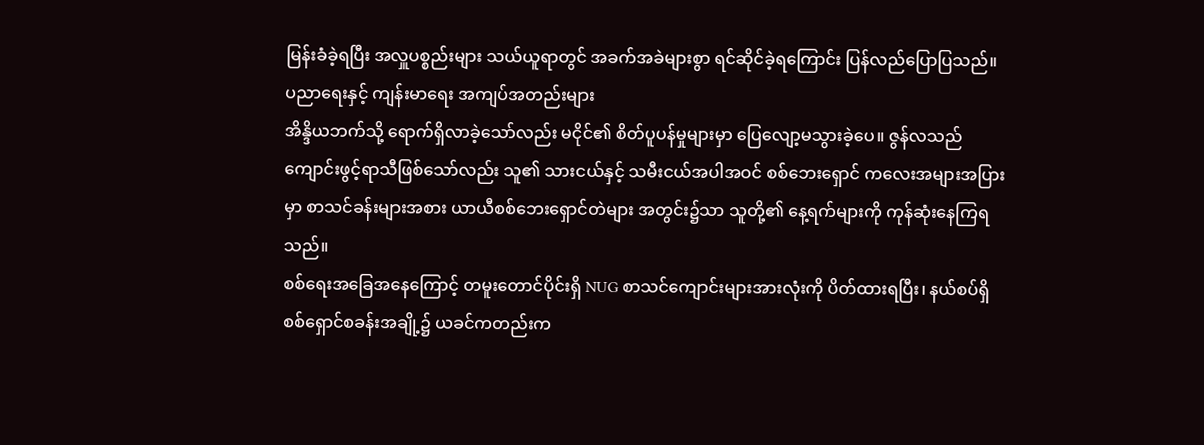မြန်းခံခဲ့ရပြီး အလှူပစ္စည်းများ သယ်ယူရာတွင် အခက်အခဲများစွာ ရင်ဆိုင်ခဲ့ရကြောင်း ပြန်လည်ပြောပြသည်။
ပညာရေးနှင့် ကျန်းမာရေး အကျပ်အတည်းများ
အိန္ဒိယဘက်သို့ ရောက်ရှိလာခဲ့သော်လည်း မငိုင်၏ စိတ်ပူပန်မှုများမှာ ပြေလျော့မသွားခဲ့ပေ။ ဇွန်လသည် ကျောင်းဖွင့်ရာသီဖြစ်သော်လည်း သူ၏ သားငယ်နှင့် သမီးငယ်အပါအဝင် စစ်ဘေးရှောင် ကလေးအများအပြားမှာ စာသင်ခန်းများအစား ယာယီစစ်ဘေးရှောင်တဲများ အတွင်း၌သာ သူတို့၏ နေ့ရက်များကို ကုန်ဆုံးနေကြရသည်။
စစ်ရေးအခြေအနေကြောင့် တမူးတောင်ပိုင်းရှိ NUG စာသင်ကျောင်းများအားလုံးကို ပိတ်ထားရပြီး၊ နယ်စပ်ရှိ စစ်ရှောင်စခန်းအချို့၌ ယခင်ကတည်းက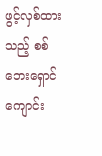ဖွင့်လှစ်ထားသည့် စစ်ဘေးရှောင်ကျောင်း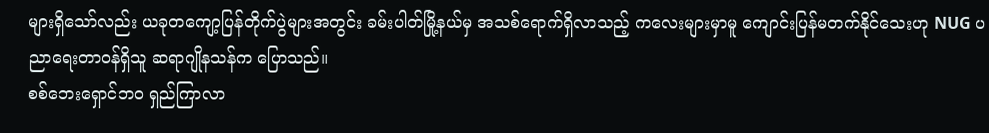များရှိသော်လည်း ယခုတကျော့ပြန်တိုက်ပွဲများအတွင်း ခမ်းပါတ်မြို့နယ်မှ အသစ်ရောက်ရှိလာသည့် ကလေးများမှာမူ ကျောင်းပြန်မတက်နိုင်သေးဟု NUG ပညာရေးတာဝန်ရှိသူ ဆရာဂျိုနသန်က ပြောသည်။
စစ်ဘေးရှောင်ဘဝ ရှည်ကြာလာ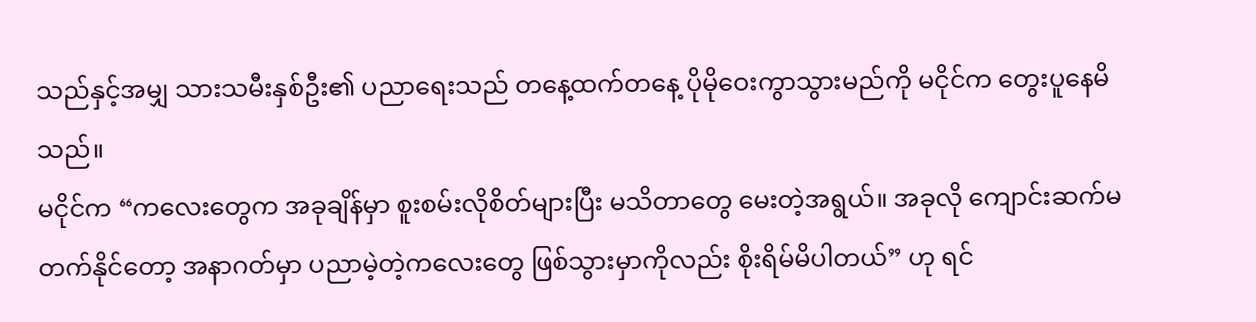သည်နှင့်အမျှ သားသမီးနှစ်ဦး၏ ပညာရေးသည် တနေ့ထက်တနေ့ ပိုမိုဝေးကွာသွားမည်ကို မငိုင်က တွေးပူနေမိသည်။
မငိုင်က “ကလေးတွေက အခုချိန်မှာ စူးစမ်းလိုစိတ်များပြီး မသိတာတွေ မေးတဲ့အရွယ်။ အခုလို ကျောင်းဆက်မတက်နိုင်တော့ အနာဂတ်မှာ ပညာမဲ့တဲ့ကလေးတွေ ဖြစ်သွားမှာကိုလည်း စိုးရိမ်မိပါတယ်” ဟု ရင်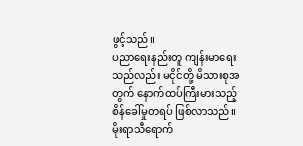ဖွင့်သည်။
ပညာရေးနည်းတူ ကျန်းမာရေးသည်လည်း မငိုင်တို့ မိသားစုအတွက် နောက်ထပ်ကြီးမားသည့် စိန်ခေါ်မှုတရပ် ဖြစ်လာသည်။ မိုးရာသီရောက်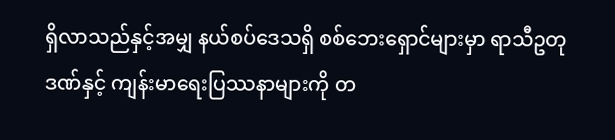ရှိလာသည်နှင့်အမျှ နယ်စပ်ဒေသရှိ စစ်ဘေးရှောင်များမှာ ရာသီဥတုဒဏ်နှင့် ကျန်းမာရေးပြဿနာများကို တ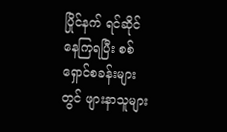ပြိုင်နက် ရင်ဆိုင်နေကြရပြီး စစ်ရှောင်စခန်းများတွင် ဖျားနာသူများ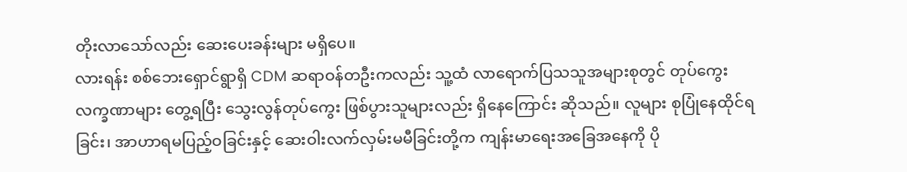တိုးလာသော်လည်း ဆေးပေးခန်းများ မရှိပေ။
လားရန်း စစ်ဘေးရှောင်ရွာရှိ CDM ဆရာဝန်တဦးကလည်း သူ့ထံ လာရောက်ပြသသူအများစုတွင် တုပ်ကွေးလက္ခဏာများ တွေ့ရပြီး သွေးလွန်တုပ်ကွေး ဖြစ်ပွားသူများလည်း ရှိနေကြောင်း ဆိုသည်။ လူများ စုပြုံနေထိုင်ရခြင်း၊ အာဟာရမပြည့်ဝခြင်းနှင့် ဆေးဝါးလက်လှမ်းမမီခြင်းတို့က ကျန်းမာရေးအခြေအနေကို ပို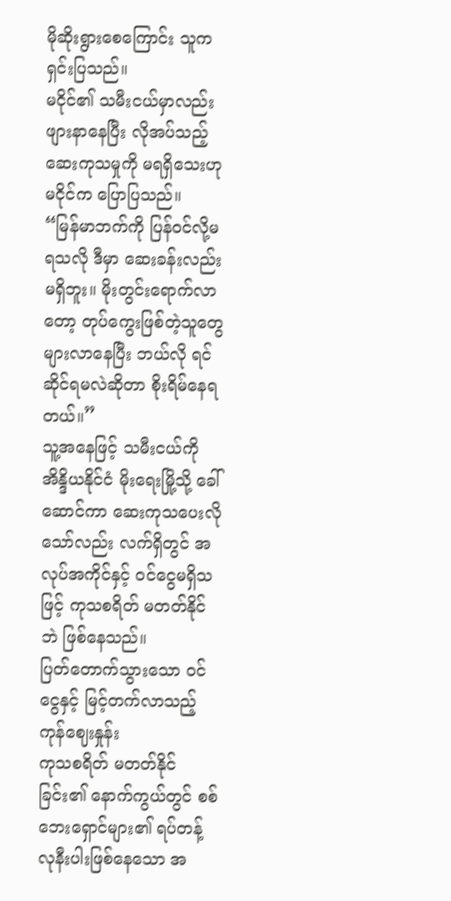မိုဆိုးရွားစေကြောင်း သူက ရှင်းပြသည်။
မငိုင်၏ သမီးငယ်မှာလည်း ဖျားနာနေပြီး လိုအပ်သည့် ဆေးကုသမှုကို မရရှိသေးဟု မငိုင်က ပြောပြသည်။
“မြန်မာဘက်ကို ပြန်ဝင်လို့မရသလို ဒီမှာ ဆေးခန်းလည်း မရှိဘူး။ မိုးတွင်းရောက်လာတော့ တုပ်ကွေးဖြစ်တဲ့သူတွေ များလာနေပြီး ဘယ်လို ရင်ဆိုင်ရမလဲဆိုတာ စိုးရိမ်နေရတယ်။”
သူ့အနေဖြင့် သမီးငယ်ကို အိန္ဒိယနိုင်ငံ မိုးရေးမြို့သို့ ခေါ်ဆောင်ကာ ဆေးကုသပေးလိုသော်လည်း လက်ရှိတွင် အလုပ်အကိုင်နှင့် ဝင်ငွေမရှိသဖြင့် ကုသစရိတ် မတတ်နိုင်ဘဲ ဖြစ်နေသည်။
ပြတ်တောက်သွားသော ဝင်ငွေနှင့် မြင့်တက်လာသည့် ကုန်ဈေးနှုန်း
ကုသစရိတ် မတတ်နိုင်ခြင်း၏ နောက်ကွယ်တွင် စစ်ဘေးရှောင်များ၏ ရပ်တန့်လုနီးပါးဖြစ်နေသော အ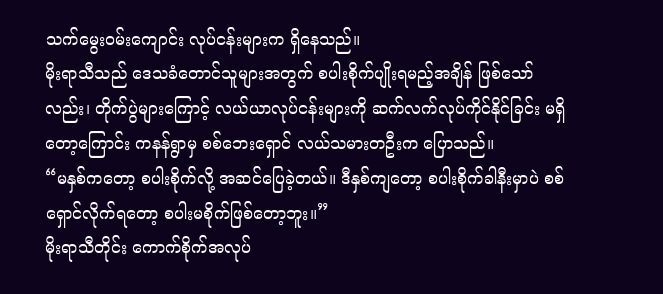သက်မွေးဝမ်းကျောင်း လုပ်ငန်းများက ရှိနေသည်။
မိုးရာသီသည် ဒေသခံတောင်သူများအတွက် စပါးစိုက်ပျိုးရမည့်အချိန် ဖြစ်သော်လည်း၊ တိုက်ပွဲများကြောင့် လယ်ယာလုပ်ငန်းများကို ဆက်လက်လုပ်ကိုင်နိုင်ခြင်း မရှိတော့ကြောင်း ကနန်ရွာမှ စစ်ဘေးရှောင် လယ်သမားတဦးက ပြောသည်။
“မနှစ်ကတော့ စပါးစိုက်လို့ အဆင်ပြေခဲ့တယ်။ ဒီနှစ်ကျတော့ စပါးစိုက်ခါနီးမှာပဲ စစ်ရှောင်လိုက်ရတော့ စပါးမစိုက်ဖြစ်တော့ဘူး။”
မိုးရာသီတိုင်း ကောက်စိုက်အလုပ်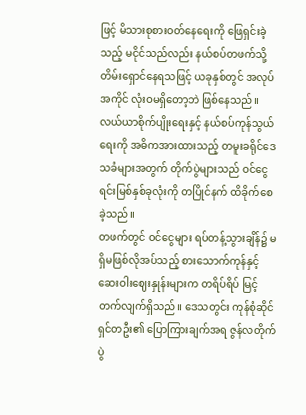ဖြင့် မိသားစုစားဝတ်နေရေးကို ဖြေရှင်းခဲ့သည့် မငိုင်သည်လည်း နယ်စပ်တဖက်သို့ တိမ်းရှောင်နေရသဖြင့် ယခုနှစ်တွင် အလုပ်အကိုင် လုံးဝမရှိတော့ဘဲ ဖြစ်နေသည်။ လယ်ယာစိုက်ပျိုးရေးနှင့် နယ်စပ်ကုန်သွယ်ရေးကို အဓိကအားထားသည့် တမူးခရိုင်ဒေသခံများအတွက် တိုက်ပွဲများသည် ဝင်ငွေရင်းမြစ်နှစ်ခုလုံးကို တပြိုင်နက် ထိခိုက်စေခဲ့သည်။
တဖက်တွင် ဝင်ငွေများ ရပ်တန့်သွားချိန်၌ မရှိမဖြစ်လိုအပ်သည့် စားသောက်ကုန်နှင့် ဆေးဝါးဈေးနှုန်းများက တရိပ်ရိပ် မြင့်တက်လျက်ရှိသည်။ ဒေသတွင်း ကုန်စုံဆိုင်ရှင်တဦး၏ ပြောကြားချက်အရ ဇွန်လတိုက်ပွဲ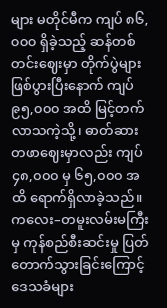များ မတိုင်မီက ကျပ် ၈၆,၀၀၀ ရှိခဲ့သည့် ဆန်တစ်တင်းဈေးမှာ တိုက်ပွဲများ ဖြစ်ပွားပြီးနောက် ကျပ် ၉၅,၀၀၀ အထိ မြင့်တက်လာသကဲ့သို့၊ ဓာတ်ဆား တဖာဈေးမှာလည်း ကျပ် ၄၈,၀၀၀ မှ ၆၅,၀၀၀ အထိ ရောက်ရှိလာခဲ့သည်။
ကလေး–တမူးလမ်းမကြီးမှ ကုန်စည်စီးဆင်းမှု ပြတ်တောက်သွားခြင်းကြောင့် ဒေသခံများ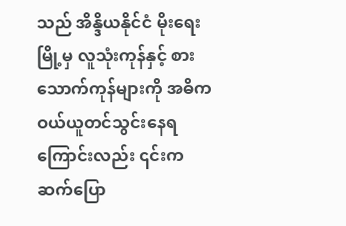သည် အိန္ဒိယနိုင်ငံ မိုးရေးမြို့မှ လူသုံးကုန်နှင့် စားသောက်ကုန်များကို အဓိက ဝယ်ယူတင်သွင်းနေရကြောင်းလည်း ၎င်းက ဆက်ပြော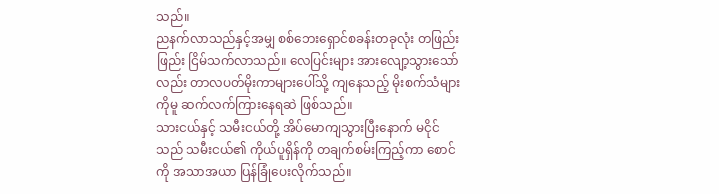သည်။
ညနက်လာသည်နှင့်အမျှ စစ်ဘေးရှောင်စခန်းတခုလုံး တဖြည်းဖြည်း ငြိမ်သက်လာသည်။ လေပြင်းများ အားလျော့သွားသော်လည်း တာလပတ်မိုးကာများပေါ်သို့ ကျနေသည့် မိုးစက်သံများကိုမူ ဆက်လက်ကြားနေရဆဲ ဖြစ်သည်။
သားငယ်နှင့် သမီးငယ်တို့ အိပ်မောကျသွားပြီးနောက် မငိုင်သည် သမီးငယ်၏ ကိုယ်ပူရှိန်ကို တချက်စမ်းကြည့်ကာ စောင်ကို အသာအယာ ပြန်ခြုံပေးလိုက်သည်။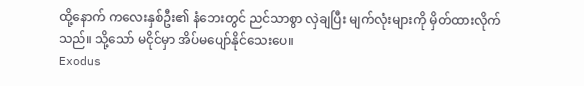ထို့နောက် ကလေးနှစ်ဦး၏ နံဘေးတွင် ညင်သာစွာ လှဲချပြီး မျက်လုံးများကို မှိတ်ထားလိုက်သည်။ သို့သော် မငိုင်မှာ အိပ်မပျော်နိုင်သေးပေ။
Exodus